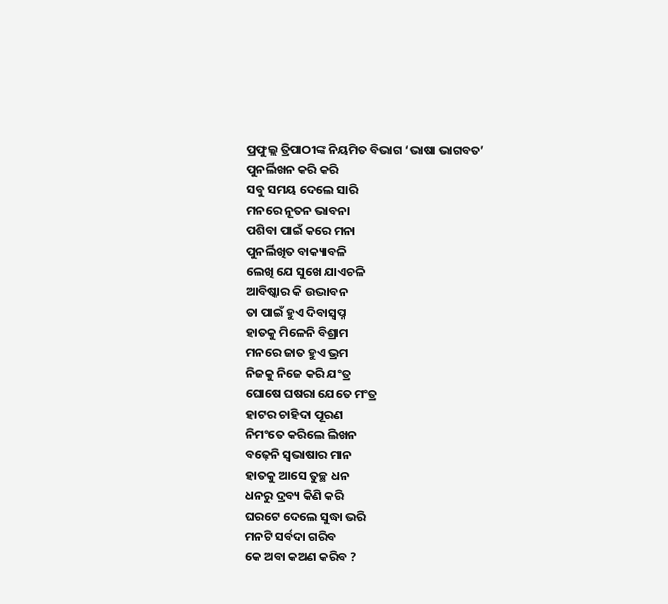ପ୍ରଫୁଲ୍ଲ ତ୍ରିପାଠୀଙ୍କ ନିୟମିତ ବିଭାଗ ‘ଭାଷା ଭାଗବତ’
ପୁନର୍ଲିଖନ କରି କରି
ସବୁ ସମୟ ଦେଲେ ସାରି
ମନରେ ନୂତନ ଭାବନା
ପଶିବା ପାଇଁ କରେ ମନା
ପୁନର୍ଲିଖିତ ବାକ୍ୟାବଳି
ଲେଖି ଯେ ସୁଖେ ଯାଏଚଳି
ଆବିଷ୍କାର କି ଉଦ୍ଭାବନ
ତା ପାଇଁ ହୁଏ ଦିବାସ୍ୱପ୍ନ
ହାତକୁ ମିଳେନି ବିଶ୍ରାମ
ମନରେ ଜାତ ହୁଏ ଭ୍ରମ
ନିଜକୁ ନିଜେ କରି ଯଂତ୍ର
ଘୋଷେ ଘଷରା ଯେତେ ମଂତ୍ର
ହାଟର ଚାହିଦା ପୂରଣ
ନିମଂତେ କରିଲେ ଲିଖନ
ବଢ଼େନି ସ୍ବଭାଷାର ମାନ
ହାତକୁ ଆସେ ତୁଚ୍ଛ ଧନ
ଧନରୁ ଦ୍ରବ୍ୟ କିଣି କରି
ଘରଟେ ଦେଲେ ସୁଦ୍ଧା ଭରି
ମନଟି ସର୍ବଦା ଗରିବ
କେ ଅବା କଅଣ କରିବ ?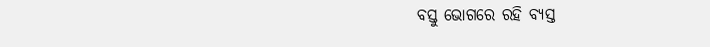ବସ୍ତୁ ଭୋଗରେ ରହି ବ୍ୟସ୍ତ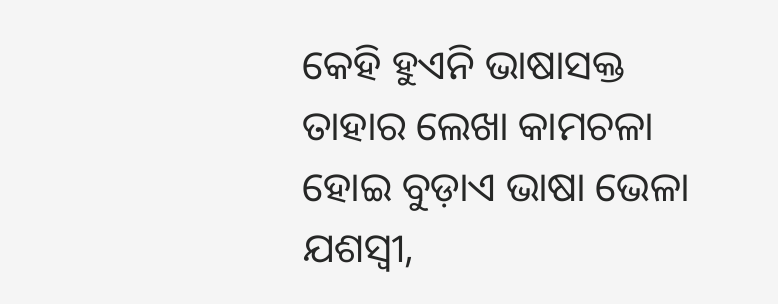କେହି ହୁଏନି ଭାଷାସକ୍ତ
ତାହାର ଲେଖା କାମଚଳା
ହୋଇ ବୁଡ଼ାଏ ଭାଷା ଭେଳା
ଯଶସ୍ବୀ,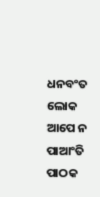ଧନବଂତ ଲୋକ
ଆପେ ନ ପାଆଂତି ପାଠକ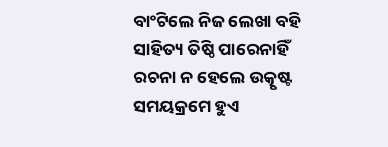ବାଂଟିଲେ ନିଜ ଲେଖା ବହି
ସାହିତ୍ୟ ତିଷ୍ଠି ପାରେନାହିଁ
ରଚନା ନ ହେଲେ ଉତ୍କୃଷ୍ଟ
ସମୟକ୍ରମେ ହୁଏ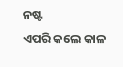ନଷ୍ଟ
ଏପରି କଲେ କାଳ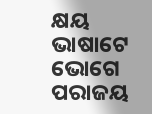କ୍ଷୟ
ଭାଷାଟେ ଭୋଗେ ପରାଜୟ